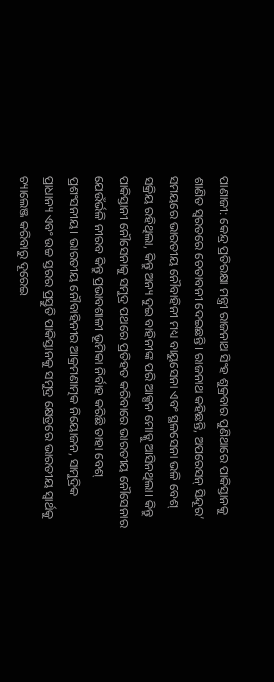ପାଣାଜୀ: କେନ୍ଦ୍ର ପ୍ରତିରକ୍ଷା ମନ୍ତ୍ରୀ ରାଜନାଥ ସିଂହ ଶୁକ୍ରବାର ପୁଣିଥାରେ ପାକିସ୍ତାନକୁ ଶାଣିତ ସ୍ୱରତରେ ଚେତାବନୀ ଦେଇଛନ୍ତି। ରାଜନାଥ କହିଛନ୍ତି, ଅପରେସନ୍ ସିନ୍ଦୂର’ ସମୟରେ ଭାରତୀୟ ନୌବାହିନୀ ମଧ୍ୟ ବାୟୁସେନା ଏବଂ ସ୍ଥଳସେନା ଭଳି ବେଶ୍ ସକ୍ରିୟ ରହିଥିଲା, କିନ୍ତୁ ଅନ୍ୟ ଦୁଇ ବାହିନୀଙ୍କ ପରି ଆକ୍ସନ ମୋଡ୍କୁ ଆସିନଥିଲା। କିନ୍ତୁ ପାକିସ୍ତାନୀ ନୌସେନାକୁ ସମୁଦ୍ର ପଥରେ ପ୍ରତିହତ କରିବାରେ ଭାରତୀୟ ନୌସେନାର ଯେଉଁର୍ଭଳି ନୀରବ କିନ୍ତୁ ପ୍ରଭାବଶାଳୀ ଭୂମିକା ନିର୍ବାହ କରିଛି ତାହା ବେଶ୍ ପ୍ରଶଂସନୀୟ। ଭାରତୀୟ ନୌବାହିନୀର ଆକ୍ରମଣାତ୍ମକ ନିୟୋଜନ, ସାମୁଦ୍ରିକ ପ୍ରାଧାନ୍ୟ ଏବଂ ଉଚ୍ଚ ସ୍ତରର ପ୍ରସ୍ତୁତି ପାକିସ୍ତାନକୁ ସମୁଦ୍ର କ୍ଷେତ୍ରରେ ଭାରତୀୟ ସ୍ୱାର୍ଥକୁ ଚ୍ୟାଲେଞ୍ଜ କରିବାରୁ ଦୂରେଇ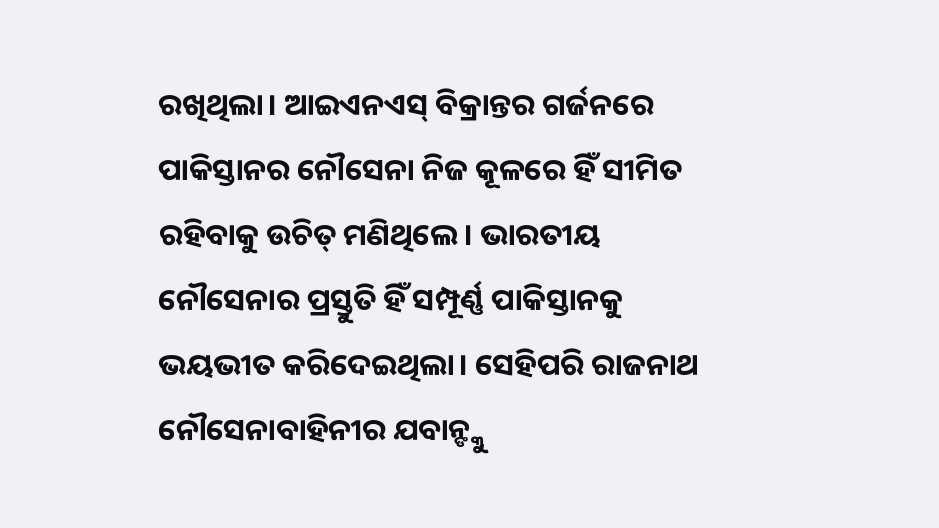ରଖିଥିଲା। ଆଇଏନଏସ୍ ବିକ୍ରାନ୍ତର ଗର୍ଜନରେ ପାକିସ୍ତାନର ନୌସେନା ନିଜ କୂଳରେ ହିଁ ସୀମିତ ରହିବାକୁ ଉଚିତ୍ ମଣିଥିଲେ। ଭାରତୀୟ ନୌସେନାର ପ୍ରସ୍ତୁତି ହିଁ ସମ୍ପୂର୍ଣ୍ଣ ପାକିସ୍ତାନକୁ ଭୟଭୀତ କରିଦେଇଥିଲା। ସେହିପରି ରାଜନାଥ ନୌସେନାବାହିନୀର ଯବାନ୍ଙ୍କୁ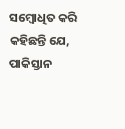ସମ୍ବୋଧିତ କରି କହିଛନ୍ତି ଯେ, ପାକିସ୍ତାନ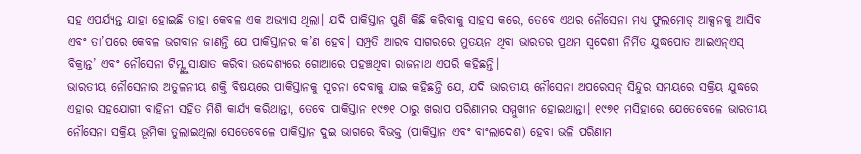ସହ ଏପର୍ଯ୍ୟନ୍ତ ଯାହା ହୋଇଛି ତାହା କେବଳ ଏକ ଅଭ୍ୟାସ ଥିଲା। ଯଦି ପାକିସ୍ତାନ ପୁଣି କିଛି କରିବାକୁ ସାହସ କରେ, ତେବେ ଏଥର ନୌସେନା ମଧ୍ୟ ଫୁଲମୋଡ୍ ଆକ୍ସନକୁ ଆସିବ ଏବଂ ତା’ପରେ କେବଳ ଭଗବାନ ଜାଣନ୍ତି ଯେ ପାକିସ୍ତାନର କ’ଣ ହେବ। ସମ୍ପ୍ରତି ଆରବ ସାଗରରେ ମୁତୟନ ଥିବା ଭାରତର ପ୍ରଥମ ସ୍ୱଦେଶୀ ନିର୍ମିତ ଯୁଦ୍ଧପୋତ ଆଇଏନ୍ଏସ୍ ବିକ୍ରାନ୍ତ’ ଏବଂ ନୌସେନା ଟିମ୍ଙ୍କୁ ସାକ୍ଷାତ କରିବା ଉଦ୍ଦେଶ୍ୟରେ ଗୋଆରେ ପହଞ୍ଚଥିବା ରାଜନାଥ ଏପରି କହିଛନ୍ତି।
ଭାରତୀୟ ନୌସେନାର ଅତୁଳନୀୟ ଶକ୍ତି ବିଷୟରେ ପାକିସ୍ତାନକୁ ସୂଚନା ଦେବାକୁ ଯାଇ କହିଛନ୍ତି ଯେ, ଯଦି ଭାରତୀୟ ନୌସେନା ଅପରେସନ୍ ସିନ୍ଦୁର ସମୟରେ ସକ୍ରିୟ ଯୁଦ୍ଧରେ ଏହାର ସହଯୋଗୀ ବାହିନୀ ସହିତ ମିଶି କାର୍ଯ୍ୟ କରିଥାନ୍ତା, ତେବେ ପାକିସ୍ତାନ ୧୯୭୧ ଠାରୁ ଖରାପ ପରିଣାମର ସମ୍ମୁଖୀନ ହୋଇଥାନ୍ତା। ୧୯୭୧ ମସିହାରେ ଯେତେବେଳେ ଭାରତୀୟ ନୌସେନା ସକ୍ରିୟ ଭୂମିକା ତୁଲାଇଥିଲା ସେତେବେଳେ ପାକିସ୍ତାନ ଦୁଇ ଭାଗରେ ବିଭକ୍ତ (ପାକିସ୍ତାନ ଏବଂ ବାଂଲାଦେଶ) ହେବା ଭଳି ପରିଣାମ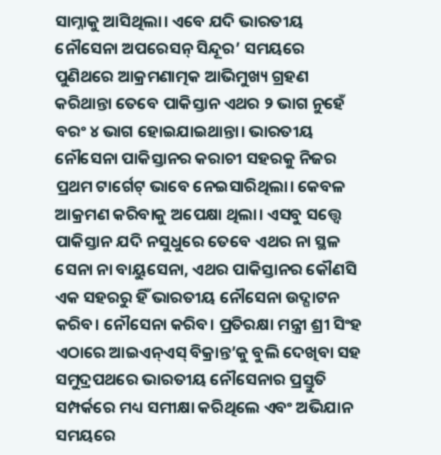ସାମ୍ନାକୁ ଆସିଥିଲା। ଏବେ ଯଦି ଭାରତୀୟ ନୌସେନା ଅପରେସନ୍ ସିନ୍ଦୂର’ ସମୟରେ ପୁଣିଥରେ ଆକ୍ରମଣାତ୍ମକ ଆଭିମୁଖ୍ୟ ଗ୍ରହଣ କରିଥାନ୍ତା ତେବେ ପାକିସ୍ତାନ ଏଥର ୨ ଭାଗ ନୁହେଁ ବରଂ ୪ ଭାଗ ହୋଇଯାଇଥାନ୍ତା। ଭାରତୀୟ ନୌସେନା ପାକିସ୍ତାନର କରାଚୀ ସହରକୁ ନିଜର ପ୍ରଥମ ଟାର୍ଗେଟ୍ ଭାବେ ନେଇସାରିଥିଲା। କେବଳ ଆକ୍ରମଣ କରିବାକୁ ଅପେକ୍ଷା ଥିଲା। ଏସବୁ ସତ୍ତ୍ୱେ ପାକିସ୍ତାନ ଯଦି ନସୁଧୁରେ ତେବେ ଏଥର ନା ସ୍ଥଳ ସେନା ନା ବାୟୁସେନା, ଏଥର ପାକିସ୍ତାନର କୌଣସି ଏକ ସହରରୁ ହିଁ ଭାରତୀୟ ନୌସେନା ଉଦ୍ଘାଟନ କରିବ। ନୌସେନା କରିବ। ପ୍ରତିରକ୍ଷା ମନ୍ତ୍ରୀ ଶ୍ରୀ ସିଂହ ଏଠାରେ ଆଇଏନ୍ଏସ୍ ବିକ୍ରାନ୍ତ’କୁ ବୁଲି ଦେଖିବା ସହ ସମୁଦ୍ରପଥରେ ଭାରତୀୟ ନୌସେନାର ପ୍ରସ୍ତୁତି ସମ୍ପର୍କରେ ମଧ୍ୟ ସମୀକ୍ଷା କରିଥିଲେ ଏବଂ ଅଭିଯାନ ସମୟରେ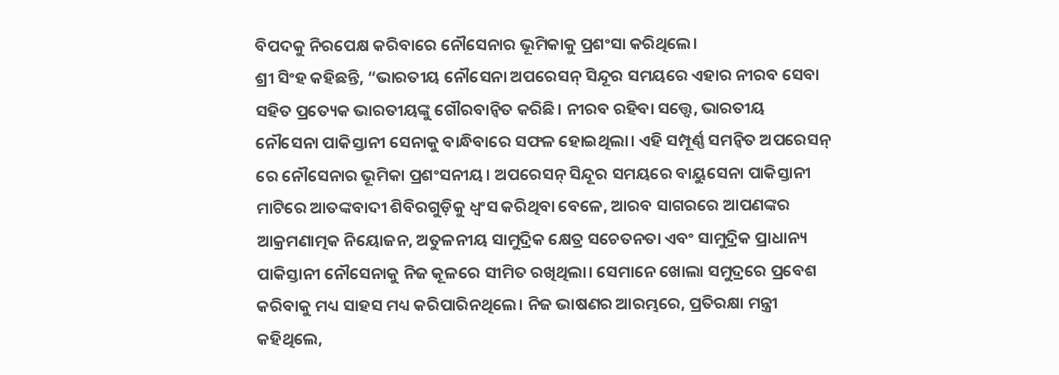ବିପଦକୁ ନିରପେକ୍ଷ କରିବାରେ ନୌସେନାର ଭୂମିକାକୁ ପ୍ରଶଂସା କରିଥିଲେ।
ଶ୍ରୀ ସିଂହ କହିଛନ୍ତି, “ଭାରତୀୟ ନୌସେନା ଅପରେସନ୍ ସିନ୍ଦୂର ସମୟରେ ଏହାର ନୀରବ ସେବା ସହିତ ପ୍ରତ୍ୟେକ ଭାରତୀୟଙ୍କୁ ଗୌରବାନ୍ୱିତ କରିଛି। ନୀରବ ରହିବା ସତ୍ତ୍ୱେ, ଭାରତୀୟ ନୌସେନା ପାକିସ୍ତାନୀ ସେନାକୁ ବାନ୍ଧିବାରେ ସଫଳ ହୋଇଥିଲା। ଏହି ସମ୍ପୂର୍ଣ୍ଣ ସମନ୍ୱିତ ଅପରେସନ୍ ରେ ନୌସେନାର ଭୂମିକା ପ୍ରଶଂସନୀୟ। ଅପରେସନ୍ ସିନ୍ଦୂର ସମୟରେ ବାୟୁସେନା ପାକିସ୍ତାନୀ ମାଟିରେ ଆତଙ୍କବାଦୀ ଶିବିରଗୁଡ଼ିକୁ ଧ୍ୱଂସ କରିଥିବା ବେଳେ, ଆରବ ସାଗରରେ ଆପଣଙ୍କର ଆକ୍ରମଣାତ୍ମକ ନିୟୋଜନ, ଅତୁଳନୀୟ ସାମୁଦ୍ରିକ କ୍ଷେତ୍ର ସଚେତନତା ଏବଂ ସାମୁଦ୍ରିକ ପ୍ରାଧାନ୍ୟ ପାକିସ୍ତାନୀ ନୌସେନାକୁ ନିଜ କୂଳରେ ସୀମିତ ରଖିଥିଲା। ସେମାନେ ଖୋଲା ସମୁଦ୍ରରେ ପ୍ରବେଶ କରିବାକୁ ମଧ୍ୟ ସାହସ ମଧ୍ୟ କରିପାରିନଥିଲେ। ନିଜ ଭାଷଣର ଆରମ୍ଭରେ, ପ୍ରତିରକ୍ଷା ମନ୍ତ୍ରୀ କହିଥିଲେ,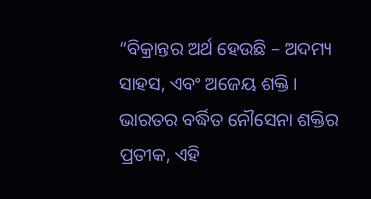“ବିକ୍ରାନ୍ତର ଅର୍ଥ ହେଉଛି – ଅଦମ୍ୟ ସାହସ, ଏବଂ ଅଜେୟ ଶକ୍ତି। ଭାରତର ବର୍ଦ୍ଧିତ ନୌସେନା ଶକ୍ତିର ପ୍ରତୀକ, ଏହି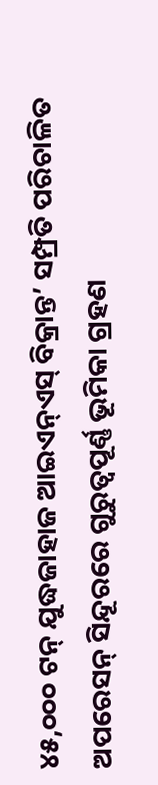୪୫,୦୦୦ ଟନ୍ ଯୁଦ୍ଧଜାହାଜ ଆଇଏନ୍ଏସ୍ ବିକ୍ରାନ୍ତ’ ସମ୍ପ୍ରତି ପରିଚାଳିତ ଅପରେସନ୍ ସିନ୍ଦୂରରେ ଗୁରୁତ୍ୱପୂର୍ଣ୍ଣ ଭୂମିକା ଗ୍ରହଣ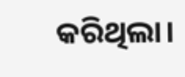କରିଥିଲା।